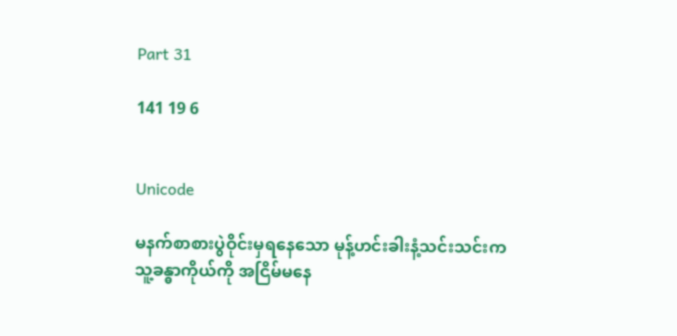Part 31

141 19 6


Unicode

မနက်စာစားပွဲဝိုင်းမှရနေသော မုန့်ဟင်းခါးနံ့သင်းသင်းက သူ့ခန္ဓာကိုယ်ကို အငြိမ်မနေ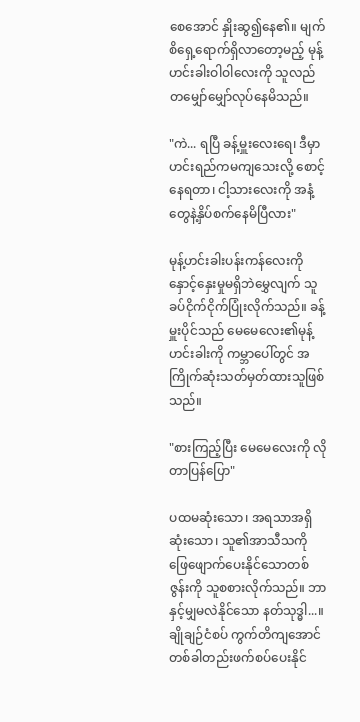စေအောင် နှိုးဆွ၍နေ၏။ မျက်စိရှေ့ရောက်ရှိလာတော့မည့် မုန့်ဟင်းခါးဝါဝါလေးကို သူလည်တမျှော်မျှော်လုပ်နေမိသည်။

"ကဲ... ရပြီ ခန့်မှူးလေးရေ၊ ဒီမှာ ဟင်းရည်ကမကျသေးလို့ စောင့်နေရတာ၊ ငါ့သားလေးကို အနံ့တွေနဲ့နှိပ်စက်နေမိပြီလား"

မုန့်ဟင်းခါးပန်းကန်လေးကို နှောင့်နှေးမှုမရှိဘဲမွှေလျက် သူခပ်ငိုက်ငိုက်ပြုံးလိုက်သည်။ ခန့်မှူးပိုင်သည် မေမေလေး၏မုန့်ဟင်းခါးကို ကမ္ဘာပေါ်တွင် အကြိုက်ဆုံးသတ်မှတ်ထားသူဖြစ်သည်။

"စားကြည့်ပြီး မေမေလေးကို လိုတာပြန်ပြော"

ပထမဆုံးသော၊ အရသာအရှိဆုံးသော၊ သူ၏အာသီသကို ဖြေဖျောက်ပေးနိုင်သောတစ်ဇွန်းကို သူစစားလိုက်သည်။ ဘာနှင့်မျှမလဲနိုင်သော နတ်သုဒ္ဓါ...။ ချိုချဉ်ငံစပ် ကွက်တိကျအောင် တစ်ခါတည်းဖက်စပ်ပေးနိုင်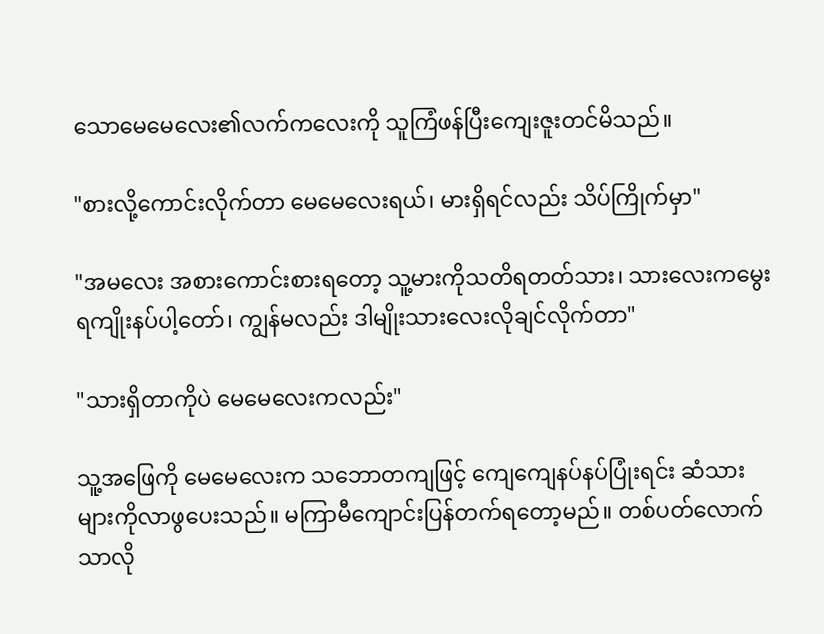သောမေမေလေး၏လက်ကလေးကို သူကြံဖန်ပြီးကျေးဇူးတင်မိသည်။

"စားလို့ကောင်းလိုက်တာ မေမေလေးရယ်၊ မားရှိရင်လည်း သိပ်ကြိုက်မှာ"

"အမလေး အစားကောင်းစားရတော့ သူ့မားကိုသတိရတတ်သား၊ သားလေးကမွေးရကျိုးနပ်ပါ့တော်၊ ကျွန်မလည်း ဒါမျိုးသားလေးလိုချင်လိုက်တာ"

"သားရှိတာကိုပဲ မေမေလေးကလည်း"

သူ့အဖြေကို မေမေလေးက သဘောတကျဖြင့် ကျေကျေနပ်နပ်ပြုံးရင်း ဆံသားများကိုလာဖွပေးသည်။ မကြာမီကျောင်းပြန်တက်ရတော့မည်။ တစ်ပတ်လောက်သာလို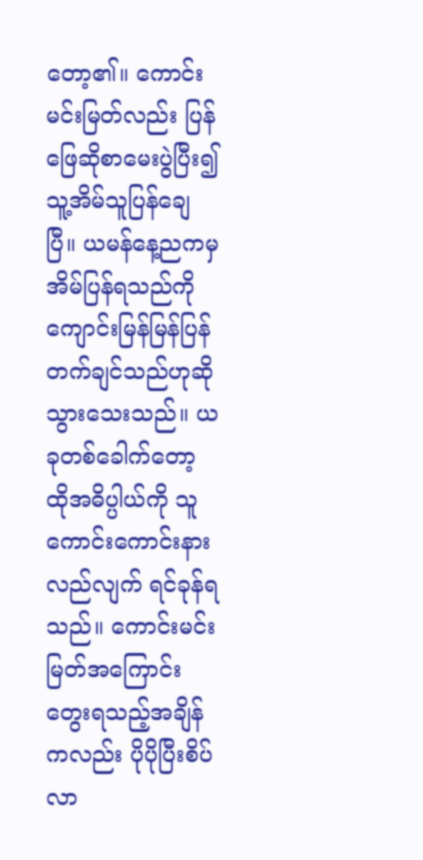တော့၏။ ကောင်းမင်းမြတ်လည်း ပြန်ဖြေဆိုစာမေးပွဲပြီး၍ သူ့အိမ်သူပြန်ချေပြီ။ ယမန်နေ့ညကမှအိမ်ပြန်ရသည်ကို ကျောင်းမြန်မြန်ပြန်တက်ချင်သည်ဟုဆိုသွားသေးသည်။ ယခုတစ်ခေါက်တော့ ထိုအဓိပ္ပါယ်ကို သူကောင်းကောင်းနားလည်လျက် ရင်ခုန်ရသည်။ ကောင်းမင်းမြတ်အကြောင်းတွေးရသည့်အချိန်ကလည်း ပိုပိုပြီးစိပ်လာ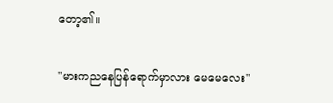တော့၏။

"မားကညနေပြန်ရောက်မှာလား မေမေလေး"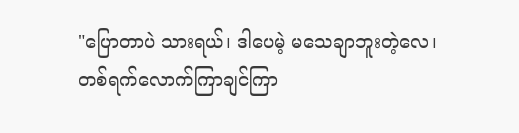"ပြောတာပဲ သားရယ်၊ ဒါပေမဲ့ မသေချာဘူးတဲ့လေ၊ တစ်ရက်လောက်ကြာချင်ကြာ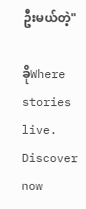ဦးမယ်တဲ့"

ခိုWhere stories live. Discover now